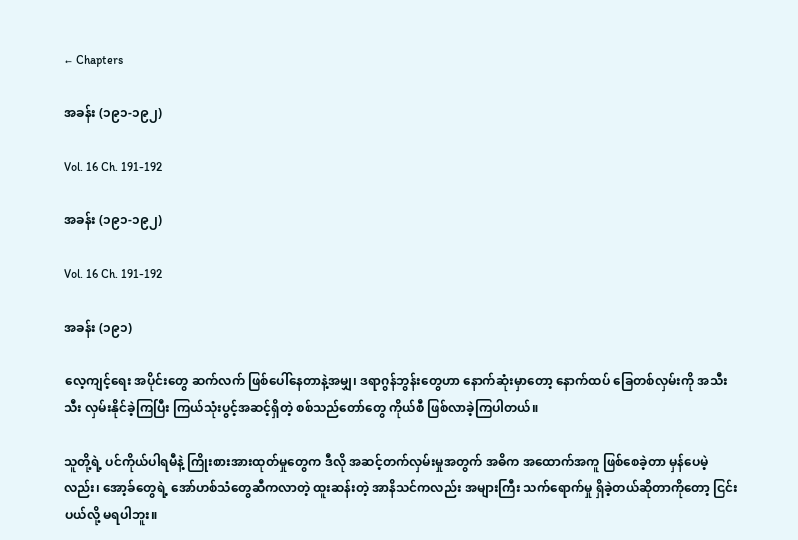← Chapters

အခန်း (၁၉၁-၁၉၂)

Vol. 16 Ch. 191-192

အခန်း (၁၉၁-၁၉၂)

Vol. 16 Ch. 191-192

အခန်း (၁၉၁)

လေ့ကျင့်ရေး အပိုင်းတွေ ဆက်လက် ဖြစ်ပေါ်နေတာနဲ့အမျှ၊ ဒရာဂွန်ဘွန်းတွေဟာ နောက်ဆုံးမှာတော့ နောက်ထပ် ခြေတစ်လှမ်းကို အသီးသီး လှမ်းနိုင်ခဲ့ကြပြီး ကြယ်သုံးပွင့်အဆင့်ရှိတဲ့ စစ်သည်တော်တွေ ကိုယ်စီ ဖြစ်လာခဲ့ကြပါတယ်။

သူတို့ရဲ့ ပင်ကိုယ်ပါရမီနဲ့ ကြိုးစားအားထုတ်မှုတွေက ဒီလို အဆင့်တက်လှမ်းမှုအတွက် အဓိက အထောက်အကူ ဖြစ်စေခဲ့တာ မှန်ပေမဲ့လည်း၊ အော့ခ်တွေရဲ့ အော်ဟစ်သံတွေဆီကလာတဲ့ ထူးဆန်းတဲ့ အာနိသင်ကလည်း အများကြီး သက်ရောက်မှု ရှိခဲ့တယ်ဆိုတာကိုတော့ ငြင်းပယ်လို့ မရပါဘူး။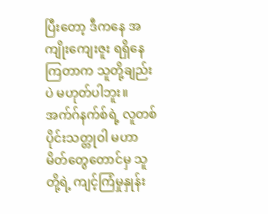ပြီးတော့ ဒီကနေ အကျိုးကျေးဇူး ရရှိနေကြတာက သူတို့ချည်းပဲ မဟုတ်ပါဘူး။ အက်ဂ်နက်စ်ရဲ့ လူတစ်ပိုင်းသတ္တုဝါ မဟာမိတ်တွေတောင်မှ သူတို့ရဲ့ ကျင့်ကြံမှုနှုန်း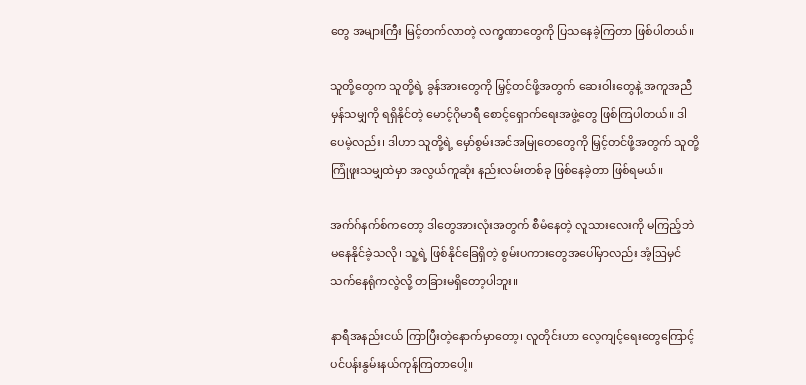တွေ အများကြီး မြင့်တက်လာတဲ့ လက္ခဏာတွေကို ပြသနေခဲ့ကြတာ ဖြစ်ပါတယ်။

သူတို့တွေက သူတို့ရဲ့ ခွန်အားတွေကို မြှင့်တင်ဖို့အတွက် ဆေးဝါးတွေနဲ့ အကူအညီမှန်သမျှကို ရရှိနိုင်တဲ့ မောင့်ဂိုမာရီ စောင့်ရှောက်ရေးအဖွဲ့တွေ ဖြစ်ကြပါတယ်။ ဒါပေမဲ့လည်း၊ ဒါဟာ သူတို့ရဲ့ မှော်စွမ်းအင်အမြုတေတွေကို မြှင့်တင်ဖို့အတွက် သူတို့ ကြုံဖူးသမျှထဲမှာ အလွယ်ကူဆုံး နည်းလမ်းတစ်ခု ဖြစ်နေခဲ့တာ ဖြစ်ရမယ်။

အက်ဂ်နက်စ်ကတော့ ဒါတွေအားလုံးအတွက် စီမံနေတဲ့ လူသားလေးကို မကြည့်ဘဲ မနေနိုင်ခဲ့သလို၊ သူ့ရဲ့ ဖြစ်နိုင်ခြေရှိတဲ့ စွမ်းပကားတွေအပေါ်မှာလည်း အံ့ဩမှင်သက်နေရုံကလွဲလို့ တခြားမရှိတော့ပါဘူး။

နာရီအနည်းငယ် ကြာပြီးတဲ့နောက်မှာတော့၊ လူတိုင်းဟာ လေ့ကျင့်ရေးတွေကြောင့် ပင်ပန်းနွမ်းနယ်ကုန်ကြတာပေါ့။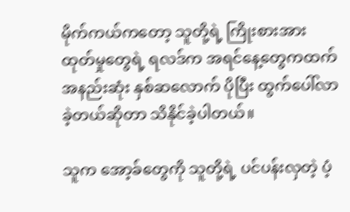မိုက်ကယ်ကတော့ သူတို့ရဲ့ ကြိုးစားအားထုတ်မှုတွေရဲ့ ရလဒ်က အရင်နေ့တွေကထက် အနည်းဆုံး နှစ်ဆလောက် ပိုပြီး ထွက်ပေါ်လာခဲ့တယ်ဆိုတာ သိနိုင်ခဲ့ပါတယ်။

သူက အော့ခ်တွေကို သူတို့ရဲ့ ပင်ပန်းလှတဲ့ ပံ့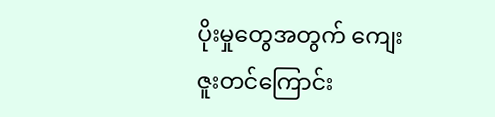ပိုးမှုတွေအတွက် ကျေးဇူးတင်ကြောင်း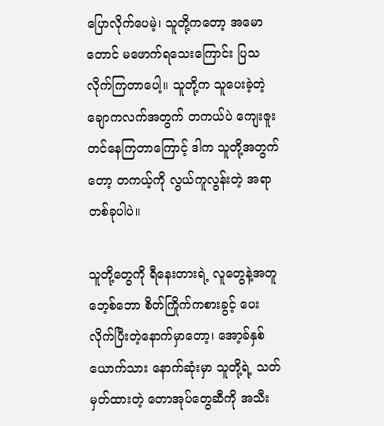ပြောလိုက်ပေမဲ့၊ သူတို့ကတော့ အမောတောင် မဖောက်ရသေးကြောင်း ပြသလိုက်ကြတာပေါ့။ သူတို့က သူပေးခဲ့တဲ့ ချောကလက်အတွက် တကယ်ပဲ ကျေးဇူးတင်နေကြတာကြောင့် ဒါက သူတို့အတွက်တော့ တကယ့်ကို လွယ်ကူလွန်းတဲ့ အရာတစ်ခုပါပဲ။

သူတို့တွေကို ရီနေးတားရဲ့ လူတွေနဲ့အတူ ဘေ့စ်ဘော စိတ်ကြိုက်ကစားခွင့် ပေးလိုက်ပြီးတဲ့နောက်မှာတော့၊ အော့ခ်နှစ်ယောက်သား နောက်ဆုံးမှာ သူတို့ရဲ့ သတ်မှတ်ထားတဲ့ တောအုပ်တွေဆီကို အသီး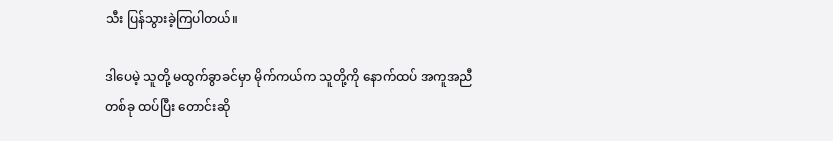သီး ပြန်သွားခဲ့ကြပါတယ်။

ဒါပေမဲ့ သူတို့ မထွက်ခွာခင်မှာ မိုက်ကယ်က သူတို့ကို နောက်ထပ် အကူအညီတစ်ခု ထပ်ပြီး တောင်းဆို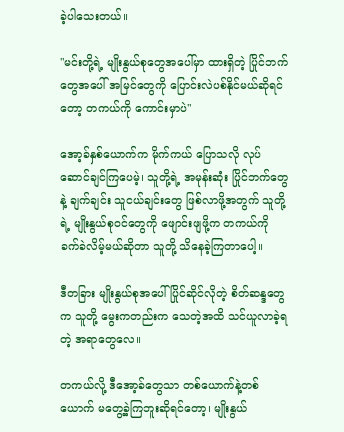ခဲ့ပါသေးတယ်။

"မင်းတို့ရဲ့ မျိုးနွယ်စုတွေအပေါ်မှာ ထားရှိတဲ့ ပြိုင်ဘက်တွေအပေါ် အမြင်တွေကို ပြောင်းလဲပစ်နိုင်မယ်ဆိုရင်တော့ တကယ်ကို ကောင်းမှာပဲ"

အော့ခ်နှစ်ယောက်က မိုက်ကယ် ပြောသလို လုပ်ဆောင်ချင်ကြပေမဲ့၊ သူတို့ရဲ့ အမုန်းဆုံး ပြိုင်ဘက်တွေနဲ့ ချက်ချင်း သူငယ်ချင်းတွေ ဖြစ်လာဖို့အတွက် သူတို့ရဲ့ မျိုးနွယ်စုဝင်တွေကို ဖျောင်းဖျဖို့က တကယ်ကို ခက်ခဲလိမ့်မယ်ဆိုတာ သူတို့ သိနေခဲ့ကြတာပေါ့။

ဒီတခြား မျိုးနွယ်စုအပေါ် ပြိုင်ဆိုင်လိုတဲ့ စိတ်ဆန္ဒတွေက သူတို့ မွေးကတည်းက သေတဲ့အထိ သင်ယူလာခဲ့ရတဲ့ အရာတွေလေ။

တကယ်လို့ ဒီအော့ခ်တွေသာ တစ်ယောက်နဲ့တစ်ယောက် မတွေ့ခဲ့ကြဘူးဆိုရင်တော့၊ မျိုးနွယ်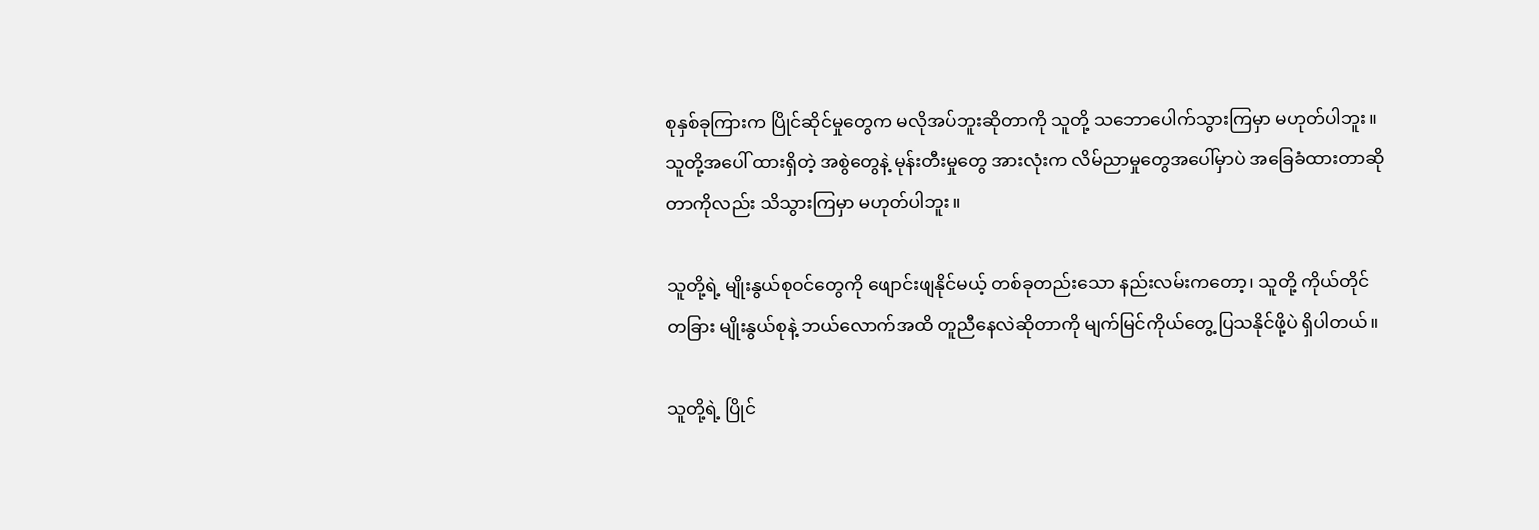စုနှစ်ခုကြားက ပြိုင်ဆိုင်မှုတွေက မလိုအပ်ဘူးဆိုတာကို သူတို့ သဘောပေါက်သွားကြမှာ မဟုတ်ပါဘူး။ သူတို့အပေါ် ထားရှိတဲ့ အစွဲတွေနဲ့ မုန်းတီးမှုတွေ အားလုံးက လိမ်ညာမှုတွေအပေါ်မှာပဲ အခြေခံထားတာဆိုတာကိုလည်း သိသွားကြမှာ မဟုတ်ပါဘူး။

သူတို့ရဲ့ မျိုးနွယ်စုဝင်တွေကို ဖျောင်းဖျနိုင်မယ့် တစ်ခုတည်းသော နည်းလမ်းကတော့၊ သူတို့ ကိုယ်တိုင် တခြား မျိုးနွယ်စုနဲ့ ဘယ်လောက်အထိ တူညီနေလဲဆိုတာကို မျက်မြင်ကိုယ်တွေ့ ပြသနိုင်ဖို့ပဲ ရှိပါတယ်။

သူတို့ရဲ့ ပြိုင်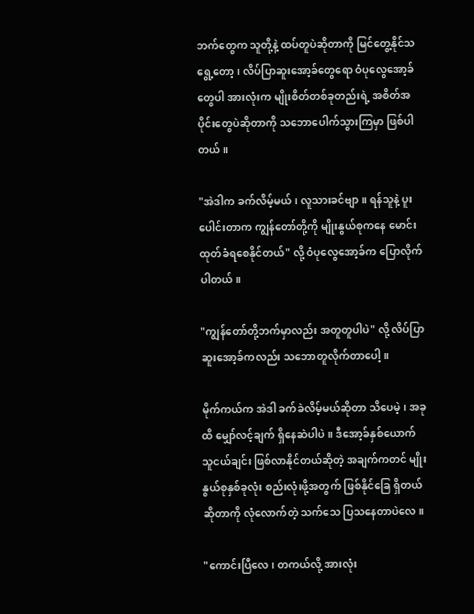ဘက်တွေက သူတို့နဲ့ ထပ်တူပဲဆိုတာကို မြင်တွေ့နိုင်သရွေ့တော့၊ လိပ်ပြာဆူးအော့ခ်တွေရော ဝံပုလွေအော့ခ်တွေပါ အားလုံးက မျိုးစိတ်တစ်ခုတည်းရဲ့ အစိတ်အပိုင်းတွေပဲဆိုတာကို သဘောပေါက်သွားကြမှာ ဖြစ်ပါတယ်။

"အဲဒါက ခက်လိမ့်မယ်၊ လူသားခင်ဗျာ။ ရန်သူနဲ့ ပူးပေါင်းတာက ကျွန်တော်တို့ကို မျိုးနွယ်စုကနေ မောင်းထုတ်ခံရစေနိုင်တယ်" လို့ ဝံပုလွေအော့ခ်က ပြောလိုက်ပါတယ်။

"ကျွန်တော်တို့ဘက်မှာလည်း အတူတူပါပဲ" လို့ လိပ်ပြာဆူးအော့ခ်ကလည်း သဘောတူလိုက်တာပေါ့။

မိုက်ကယ်က အဲဒါ ခက်ခဲလိမ့်မယ်ဆိုတာ သိပေမဲ့၊ အခုထိ မျှော်လင့်ချက် ရှိနေဆဲပါပဲ။ ဒီအော့ခ်နှစ်ယောက် သူငယ်ချင်း ဖြစ်လာနိုင်တယ်ဆိုတဲ့ အချက်ကတင် မျိုးနွယ်စုနှစ်ခုလုံး စည်းလုံးဖို့အတွက် ဖြစ်နိုင်ခြေ ရှိတယ်ဆိုတာကို လုံလောက်တဲ့ သက်သေ ပြသနေတာပဲလေ။

"ကောင်းပြီလေ၊ တကယ်လို့ အားလုံး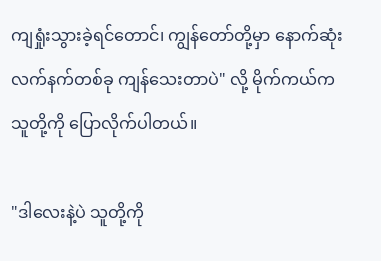ကျရှုံးသွားခဲ့ရင်တောင်၊ ကျွန်တော်တို့မှာ နောက်ဆုံး လက်နက်တစ်ခု ကျန်သေးတာပဲ" လို့ မိုက်ကယ်က သူတို့ကို ပြောလိုက်ပါတယ်။

"ဒါလေးနဲ့ပဲ သူတို့ကို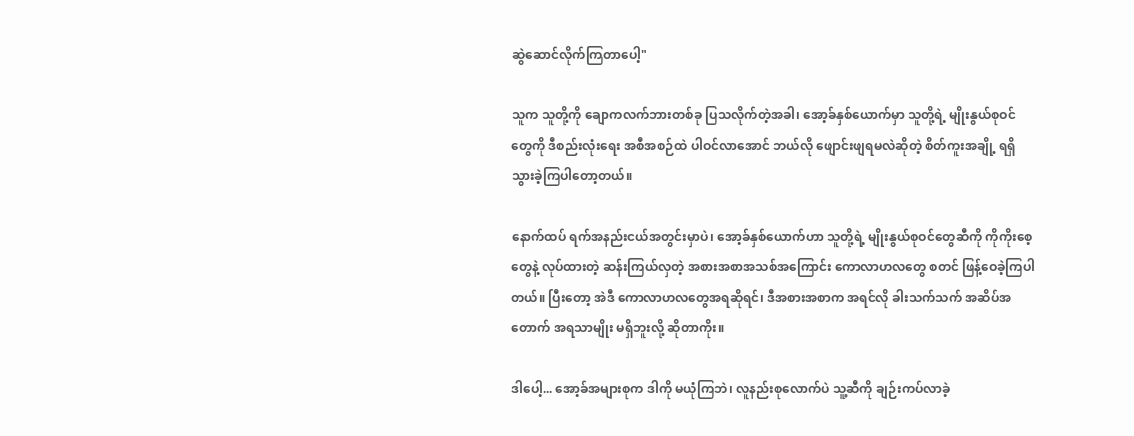ဆွဲဆောင်လိုက်ကြတာပေါ့"

သူက သူတို့ကို ချောကလက်ဘားတစ်ခု ပြသလိုက်တဲ့အခါ၊ အော့ခ်နှစ်ယောက်မှာ သူတို့ရဲ့ မျိုးနွယ်စုဝင်တွေကို ဒီစည်းလုံးရေး အစီအစဉ်ထဲ ပါဝင်လာအောင် ဘယ်လို ဖျောင်းဖျရမလဲဆိုတဲ့ စိတ်ကူးအချို့ ရရှိသွားခဲ့ကြပါတော့တယ်။

နောက်ထပ် ရက်အနည်းငယ်အတွင်းမှာပဲ၊ အော့ခ်နှစ်ယောက်ဟာ သူတို့ရဲ့ မျိုးနွယ်စုဝင်တွေဆီကို ကိုကိုးစေ့တွေနဲ့ လုပ်ထားတဲ့ ဆန်းကြယ်လှတဲ့ အစားအစာအသစ်အကြောင်း ကောလာဟလတွေ စတင် ဖြန့်ဝေခဲ့ကြပါတယ်။ ပြီးတော့ အဲဒီ ကောလာဟလတွေအရဆိုရင်၊ ဒီအစားအစာက အရင်လို ခါးသက်သက် အဆိပ်အတောက် အရသာမျိုး မရှိဘူးလို့ ဆိုတာကိုး။

ဒါပေါ့... အော့ခ်အများစုက ဒါကို မယုံကြဘဲ၊ လူနည်းစုလောက်ပဲ သူ့ဆီကို ချဉ်းကပ်လာခဲ့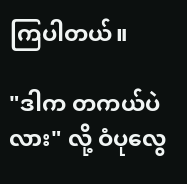ကြပါတယ်။

"ဒါက တကယ်ပဲလား" လို့ ဝံပုလွေ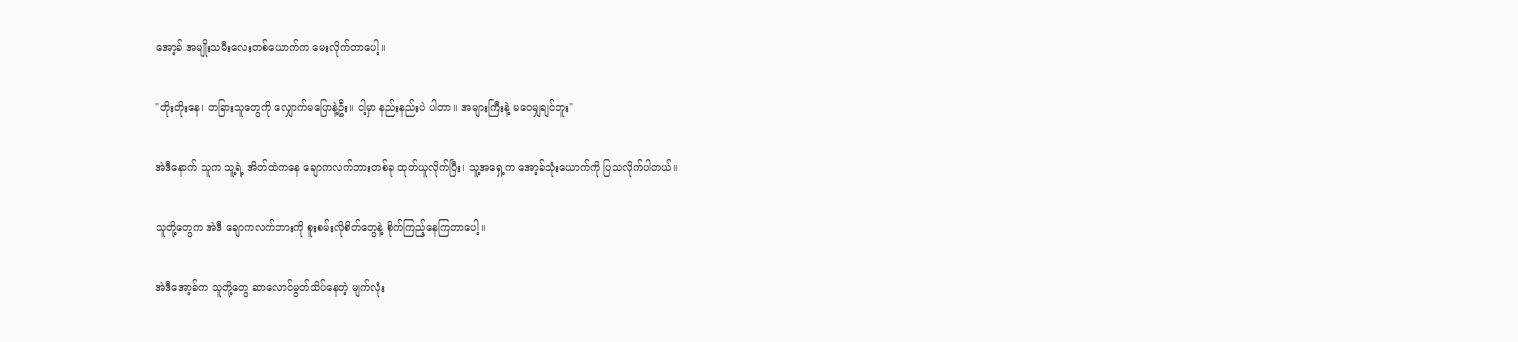အော့ခ် အမျိုးသမီးလေးတစ်ယောက်က မေးလိုက်တာပေါ့။

"တိုးတိုးနေ၊ တခြားသူတွေကို လျှောက်မပြောနဲ့ဦး။ ငါ့မှာ နည်းနည်းပဲ ပါတာ။ အများကြီးနဲ့ မဝေမျှချင်ဘူး"

အဲဒီနောက် သူက သူ့ရဲ့ အိတ်ထဲကနေ ချောကလက်ဘားတစ်ခု ထုတ်ယူလိုက်ပြီး၊ သူ့အရှေ့က အော့ခ်သုံးယောက်ကို ပြသလိုက်ပါတယ်။

သူတို့တွေက အဲဒီ ချောကလက်ဘားကို စူးစမ်းလိုစိတ်တွေနဲ့ စိုက်ကြည့်နေကြတာပေါ့။

အဲဒီအော့ခ်က သူတို့တွေ ဆာလောင်မွတ်သိပ်နေတဲ့ မျက်လုံး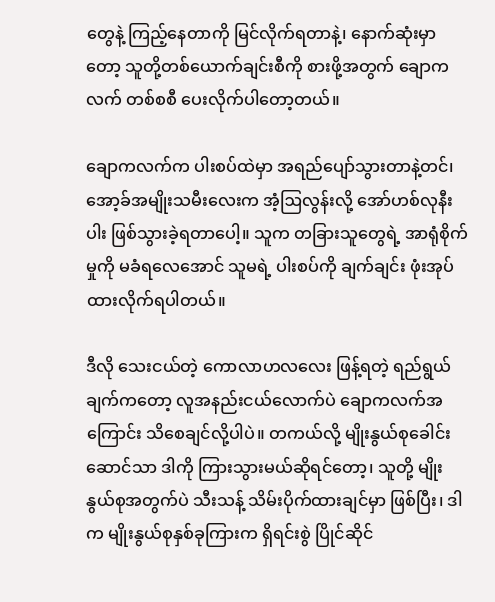တွေနဲ့ ကြည့်နေတာကို မြင်လိုက်ရတာနဲ့၊ နောက်ဆုံးမှာတော့ သူတို့တစ်ယောက်ချင်းစီကို စားဖို့အတွက် ချောကလက် တစ်စစီ ပေးလိုက်ပါတော့တယ်။

ချောကလက်က ပါးစပ်ထဲမှာ အရည်ပျော်သွားတာနဲ့တင်၊ အော့ခ်အမျိုးသမီးလေးက အံ့ဩလွန်းလို့ အော်ဟစ်လုနီးပါး ဖြစ်သွားခဲ့ရတာပေါ့။ သူက တခြားသူတွေရဲ့ အာရုံစိုက်မှုကို မခံရလေအောင် သူမရဲ့ ပါးစပ်ကို ချက်ချင်း ဖုံးအုပ်ထားလိုက်ရပါတယ်။

ဒီလို သေးငယ်တဲ့ ကောလာဟလလေး ဖြန့်ရတဲ့ ရည်ရွယ်ချက်ကတော့ လူအနည်းငယ်လောက်ပဲ ချောကလက်အကြောင်း သိစေချင်လို့ပါပဲ။ တကယ်လို့ မျိုးနွယ်စုခေါင်းဆောင်သာ ဒါကို ကြားသွားမယ်ဆိုရင်တော့၊ သူတို့ မျိုးနွယ်စုအတွက်ပဲ သီးသန့် သိမ်းပိုက်ထားချင်မှာ ဖြစ်ပြီး၊ ဒါက မျိုးနွယ်စုနှစ်ခုကြားက ရှိရင်းစွဲ ပြိုင်ဆိုင်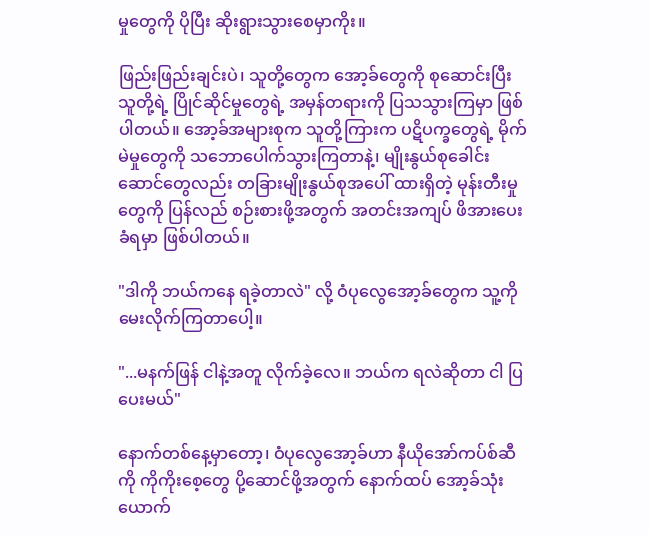မှုတွေကို ပိုပြီး ဆိုးရွားသွားစေမှာကိုး။

ဖြည်းဖြည်းချင်းပဲ၊ သူတို့တွေက အော့ခ်တွေကို စုဆောင်းပြီး သူတို့ရဲ့ ပြိုင်ဆိုင်မှုတွေရဲ့ အမှန်တရားကို ပြသသွားကြမှာ ဖြစ်ပါတယ်။ အော့ခ်အများစုက သူတို့ကြားက ပဋိပက္ခတွေရဲ့ မိုက်မဲမှုတွေကို သဘောပေါက်သွားကြတာနဲ့၊ မျိုးနွယ်စုခေါင်းဆောင်တွေလည်း တခြားမျိုးနွယ်စုအပေါ် ထားရှိတဲ့ မုန်းတီးမှုတွေကို ပြန်လည် စဉ်းစားဖို့အတွက် အတင်းအကျပ် ဖိအားပေးခံရမှာ ဖြစ်ပါတယ်။

"ဒါကို ဘယ်ကနေ ရခဲ့တာလဲ" လို့ ဝံပုလွေအော့ခ်တွေက သူ့ကို မေးလိုက်ကြတာပေါ့။

"...မနက်ဖြန် ငါနဲ့အတူ လိုက်ခဲ့လေ။ ဘယ်က ရလဲဆိုတာ ငါ ပြပေးမယ်"

နောက်တစ်နေ့မှာတော့၊ ဝံပုလွေအော့ခ်ဟာ နီယိုအော်ကပ်စ်ဆီကို ကိုကိုးစေ့တွေ ပို့ဆောင်ဖို့အတွက် နောက်ထပ် အော့ခ်သုံးယောက်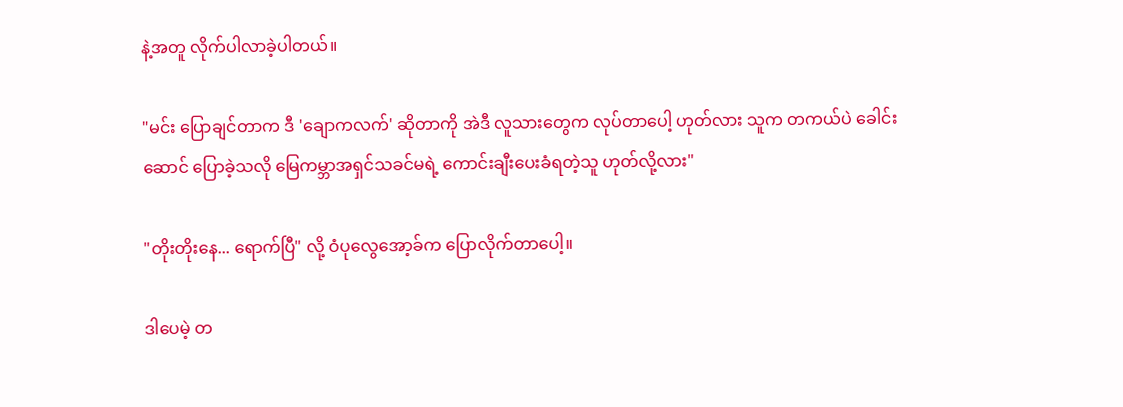နဲ့အတူ လိုက်ပါလာခဲ့ပါတယ်။

"မင်း ပြောချင်တာက ဒီ 'ချောကလက်' ဆိုတာကို အဲဒီ လူသားတွေက လုပ်တာပေါ့ ဟုတ်လား သူက တကယ်ပဲ ခေါင်းဆောင် ပြောခဲ့သလို မြေကမ္ဘာအရှင်သခင်မရဲ့ ကောင်းချီးပေးခံရတဲ့သူ ဟုတ်လို့လား"

"တိုးတိုးနေ... ရောက်ပြီ" လို့ ဝံပုလွေအော့ခ်က ပြောလိုက်တာပေါ့။

ဒါပေမဲ့ တ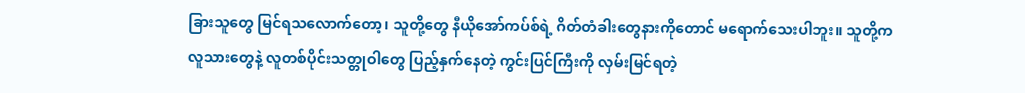ခြားသူတွေ မြင်ရသလောက်တော့၊ သူတို့တွေ နီယိုအော်ကပ်စ်ရဲ့ ဂိတ်တံခါးတွေနားကိုတောင် မရောက်သေးပါဘူး။ သူတို့က လူသားတွေနဲ့ လူတစ်ပိုင်းသတ္တုဝါတွေ ပြည့်နှက်နေတဲ့ ကွင်းပြင်ကြီးကို လှမ်းမြင်ရတဲ့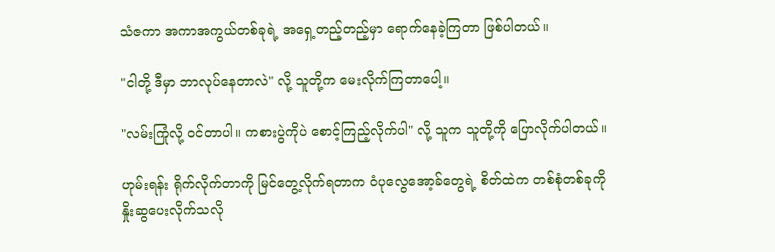သံဇကာ အကာအကွယ်တစ်ခုရဲ့ အရှေ့တည့်တည့်မှာ ရောက်နေခဲ့ကြတာ ဖြစ်ပါတယ်။

"ငါတို့ ဒီမှာ ဘာလုပ်နေတာလဲ" လို့ သူတို့က မေးလိုက်ကြတာပေါ့။

"လမ်းကြုံလို့ ဝင်တာပါ။ ကစားပွဲကိုပဲ စောင့်ကြည့်လိုက်ပါ" လို့ သူက သူတို့ကို ပြောလိုက်ပါတယ်။

ဟုမ်းရန်း ရိုက်လိုက်တာကို မြင်တွေ့လိုက်ရတာက ဝံပုလွေအော့ခ်တွေရဲ့ စိတ်ထဲက တစ်စုံတစ်ခုကို နှိုးဆွပေးလိုက်သလို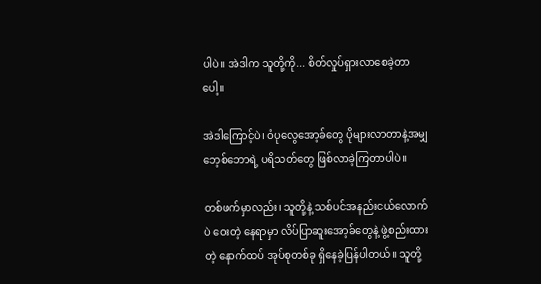ပါပဲ။ အဲဒါက သူတို့ကို... စိတ်လှုပ်ရှားလာစေခဲ့တာပေါ့။

အဲဒါကြောင့်ပဲ၊ ဝံပုလွေအော့ခ်တွေ ပိုများလာတာနဲ့အမျှ ဘေ့စ်ဘောရဲ့ ပရိသတ်တွေ ဖြစ်လာခဲ့ကြတာပါပဲ။

တစ်ဖက်မှာလည်း၊ သူတို့နဲ့ သစ်ပင်အနည်းငယ်လောက်ပဲ ဝေးတဲ့ နေရာမှာ လိပ်ပြာဆူးအော့ခ်တွေနဲ့ ဖွဲ့စည်းထားတဲ့ နောက်ထပ် အုပ်စုတစ်ခု ရှိနေခဲ့ပြန်ပါတယ်။ သူတို့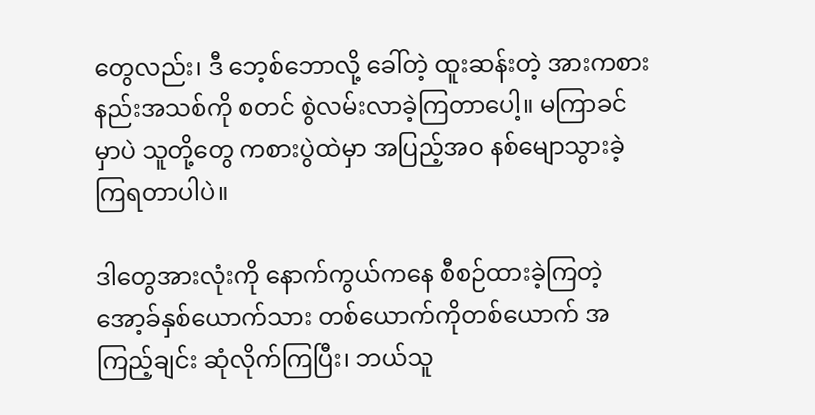တွေလည်း၊ ဒီ ဘေ့စ်ဘောလို့ ခေါ်တဲ့ ထူးဆန်းတဲ့ အားကစားနည်းအသစ်ကို စတင် စွဲလမ်းလာခဲ့ကြတာပေါ့။ မကြာခင်မှာပဲ သူတို့တွေ ကစားပွဲထဲမှာ အပြည့်အဝ နစ်မျောသွားခဲ့ကြရတာပါပဲ။

ဒါတွေအားလုံးကို နောက်ကွယ်ကနေ စီစဉ်ထားခဲ့ကြတဲ့ အော့ခ်နှစ်ယောက်သား တစ်ယောက်ကိုတစ်ယောက် အကြည့်ချင်း ဆုံလိုက်ကြပြီး၊ ဘယ်သူ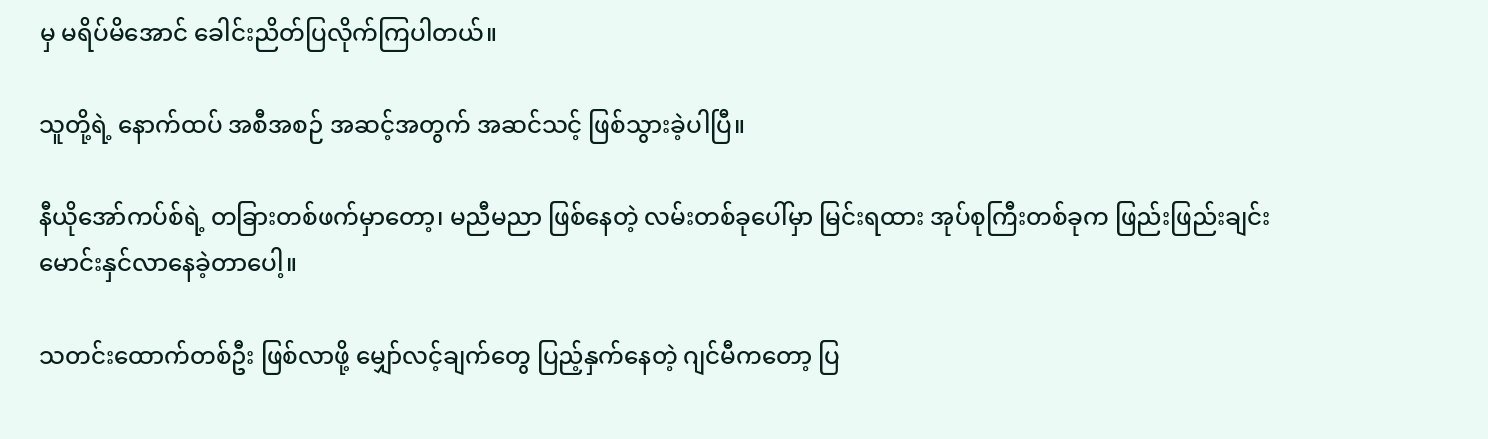မှ မရိပ်မိအောင် ခေါင်းညိတ်ပြလိုက်ကြပါတယ်။

သူတို့ရဲ့ နောက်ထပ် အစီအစဉ် အဆင့်အတွက် အဆင်သင့် ဖြစ်သွားခဲ့ပါပြီ။

နီယိုအော်ကပ်စ်ရဲ့ တခြားတစ်ဖက်မှာတော့၊ မညီမညာ ဖြစ်နေတဲ့ လမ်းတစ်ခုပေါ်မှာ မြင်းရထား အုပ်စုကြီးတစ်ခုက ဖြည်းဖြည်းချင်း မောင်းနှင်လာနေခဲ့တာပေါ့။

သတင်းထောက်တစ်ဦး ဖြစ်လာဖို့ မျှော်လင့်ချက်တွေ ပြည့်နှက်နေတဲ့ ဂျင်မီကတော့ ပြ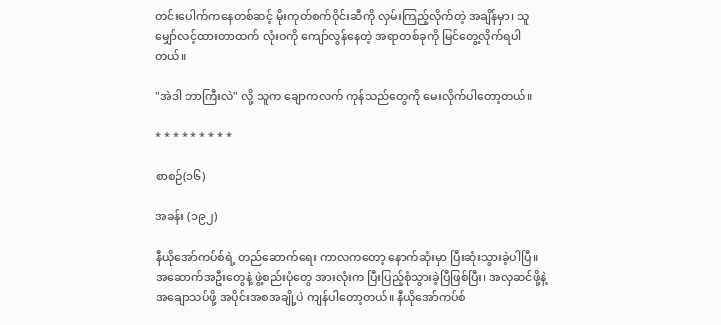တင်းပေါက်ကနေတစ်ဆင့် မိုးကုတ်စက်ဝိုင်းဆီကို လှမ်းကြည့်လိုက်တဲ့ အချိန်မှာ၊ သူ မျှော်လင့်ထားတာထက် လုံးဝကို ကျော်လွန်နေတဲ့ အရာတစ်ခုကို မြင်တွေ့လိုက်ရပါတယ်။

"အဲဒါ ဘာကြီးလဲ" လို့ သူက ချောကလက် ကုန်သည်တွေကို မေးလိုက်ပါတော့တယ်။

* * * * * * * * *

စာစဉ်(၁၆)

အခန်း (၁၉၂)

နီယိုအော်ကပ်စ်ရဲ့ တည်ဆောက်ရေး ကာလကတော့ နောက်ဆုံးမှာ ပြီးဆုံးသွားခဲ့ပါပြီ။ အဆောက်အဦးတွေနဲ့ ဖွဲ့စည်းပုံတွေ အားလုံးက ပြီးပြည့်စုံသွားခဲ့ပြီဖြစ်ပြီး၊ အလှဆင်ဖို့နဲ့ အချောသပ်ဖို့ အပိုင်းအစအချို့ပဲ ကျန်ပါတော့တယ်။ နီယိုအော်ကပ်စ်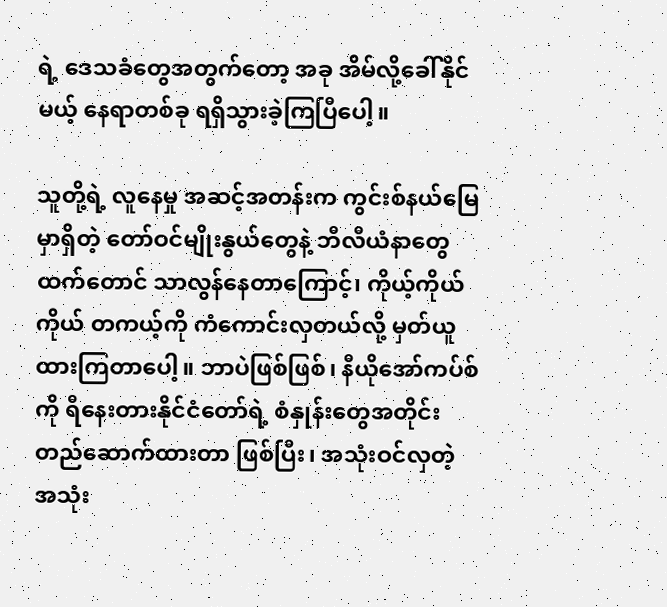ရဲ့ ဒေသခံတွေအတွက်တော့ အခု အိမ်လို့ခေါ်နိုင်မယ့် နေရာတစ်ခု ရရှိသွားခဲ့ကြပြီပေါ့။

သူတို့ရဲ့ လူနေမှု အဆင့်အတန်းက ကွင်းစ်နယ်မြေမှာရှိတဲ့ တော်ဝင်မျိုးနွယ်တွေနဲ့ ဘီလီယံနာတွေထက်တောင် သာလွန်နေတာကြောင့်၊ ကိုယ့်ကိုယ်ကိုယ် တကယ့်ကို ကံကောင်းလှတယ်လို့ မှတ်ယူထားကြတာပေါ့။ ဘာပဲဖြစ်ဖြစ်၊ နီယိုအော်ကပ်စ်ကို ရီနေးတားနိုင်ငံတော်ရဲ့ စံနှုန်းတွေအတိုင်း တည်ဆောက်ထားတာ ဖြစ်ပြီး၊ အသုံးဝင်လှတဲ့ အသုံး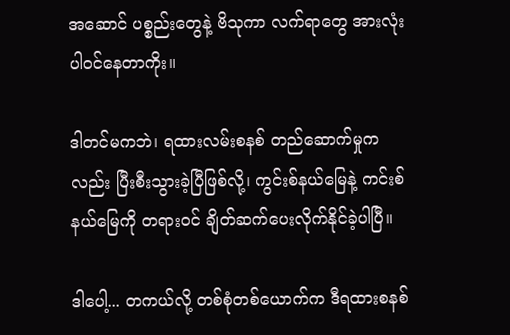အဆောင် ပစ္စည်းတွေနဲ့ ဗိသုကာ လက်ရာတွေ အားလုံး ပါဝင်နေတာကိုး။

ဒါတင်မကဘဲ၊ ရထားလမ်းစနစ် တည်ဆောက်မှုကလည်း ပြီးစီးသွားခဲ့ပြီဖြစ်လို့၊ ကွင်းစ်နယ်မြေနဲ့ ကင်းစ်နယ်မြေကို တရားဝင် ချိတ်ဆက်ပေးလိုက်နိုင်ခဲ့ပါပြီ။

ဒါပေါ့... တကယ်လို့ တစ်စုံတစ်ယောက်က ဒီရထားစနစ်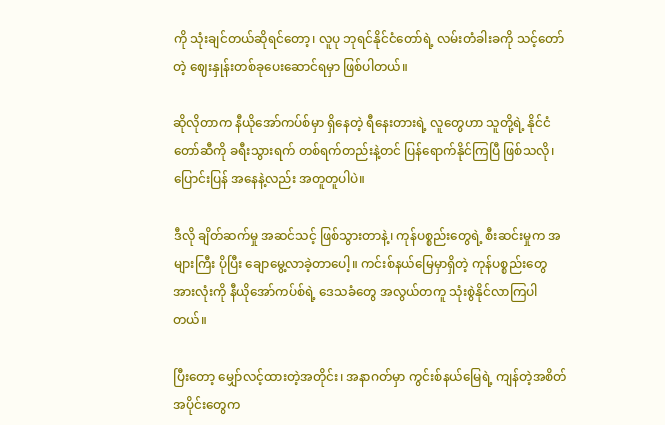ကို သုံးချင်တယ်ဆိုရင်တော့၊ လူပု ဘုရင်နိုင်ငံတော်ရဲ့ လမ်းတံခါးခကို သင့်တော်တဲ့ ဈေးနှုန်းတစ်ခုပေးဆောင်ရမှာ ဖြစ်ပါတယ်။

ဆိုလိုတာက နီယိုအော်ကပ်စ်မှာ ရှိနေတဲ့ ရီနေးတားရဲ့ လူတွေဟာ သူတို့ရဲ့ နိုင်ငံတော်ဆီကို ခရီးသွားရက် တစ်ရက်တည်းနဲ့တင် ပြန်ရောက်နိုင်ကြပြီ ဖြစ်သလို၊ ပြောင်းပြန် အနေနဲ့လည်း အတူတူပါပဲ။

ဒီလို ချိတ်ဆက်မှု အဆင်သင့် ဖြစ်သွားတာနဲ့၊ ကုန်ပစ္စည်းတွေရဲ့ စီးဆင်းမှုက အများကြီး ပိုပြီး ချောမွေ့လာခဲ့တာပေါ့။ ကင်းစ်နယ်မြေမှာရှိတဲ့ ကုန်ပစ္စည်းတွေ အားလုံးကို နီယိုအော်ကပ်စ်ရဲ့ ဒေသခံတွေ အလွယ်တကူ သုံးစွဲနိုင်လာကြပါတယ်။

ပြီးတော့ မျှော်လင့်ထားတဲ့အတိုင်း၊ အနာဂတ်မှာ ကွင်းစ်နယ်မြေရဲ့ ကျန်တဲ့အစိတ်အပိုင်းတွေက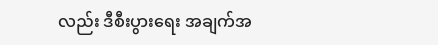လည်း ဒီစီးပွားရေး အချက်အ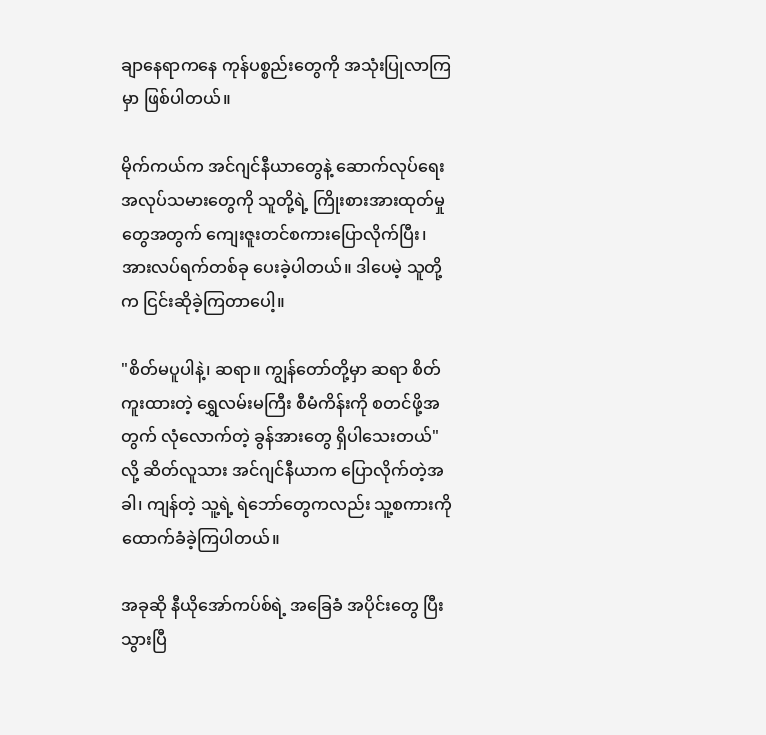ချာနေရာကနေ ကုန်ပစ္စည်းတွေကို အသုံးပြုလာကြမှာ ဖြစ်ပါတယ်။

မိုက်ကယ်က အင်ဂျင်နီယာတွေနဲ့ ဆောက်လုပ်ရေး အလုပ်သမားတွေကို သူတို့ရဲ့ ကြိုးစားအားထုတ်မှုတွေအတွက် ကျေးဇူးတင်စကားပြောလိုက်ပြီး၊ အားလပ်ရက်တစ်ခု ပေးခဲ့ပါတယ်။ ဒါပေမဲ့ သူတို့က ငြင်းဆိုခဲ့ကြတာပေါ့။

"စိတ်မပူပါနဲ့၊ ဆရာ။ ကျွန်တော်တို့မှာ ဆရာ စိတ်ကူးထားတဲ့ ရွှေလမ်းမကြီး စီမံကိန်းကို စတင်ဖို့အတွက် လုံလောက်တဲ့ ခွန်အားတွေ ရှိပါသေးတယ်" လို့ ဆိတ်လူသား အင်ဂျင်နီယာက ပြောလိုက်တဲ့အခါ၊ ကျန်တဲ့ သူ့ရဲ့ ရဲဘော်တွေကလည်း သူ့စကားကို ထောက်ခံခဲ့ကြပါတယ်။

အခုဆို နီယိုအော်ကပ်စ်ရဲ့ အခြေခံ အပိုင်းတွေ ပြီးသွားပြီ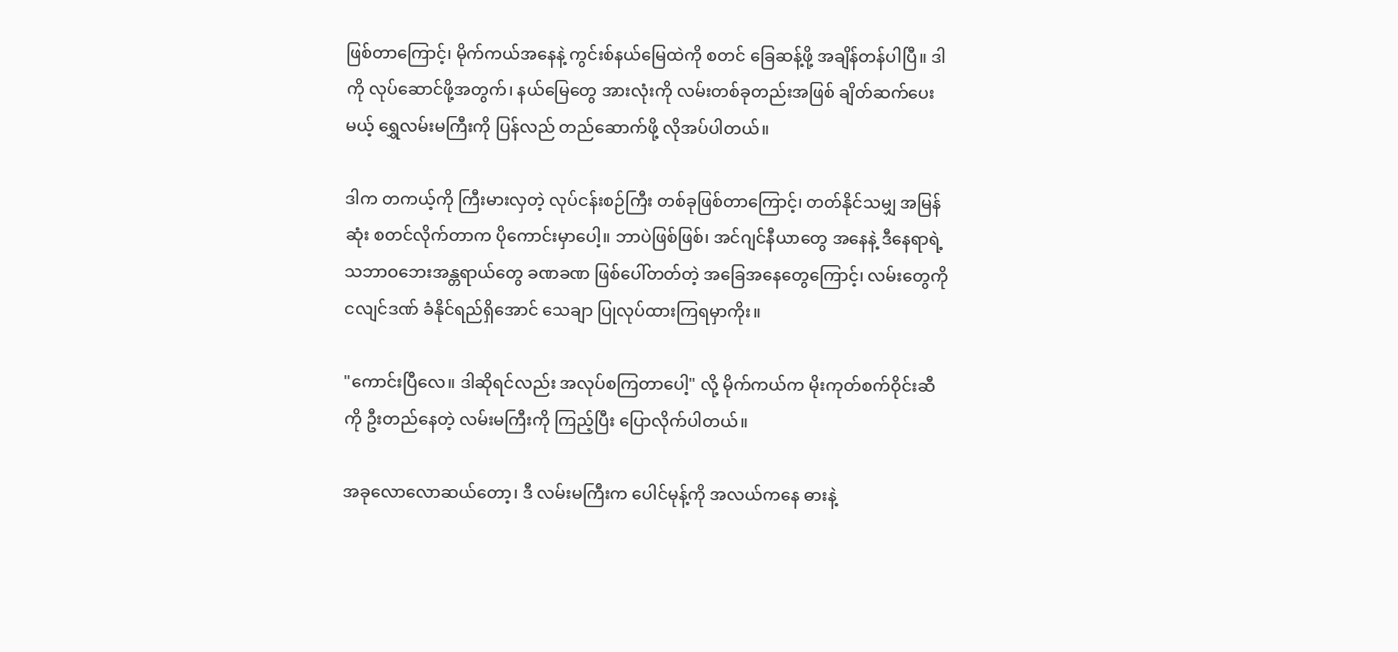ဖြစ်တာကြောင့်၊ မိုက်ကယ်အနေနဲ့ ကွင်းစ်နယ်မြေထဲကို စတင် ခြေဆန့်ဖို့ အချိန်တန်ပါပြီ။ ဒါကို လုပ်ဆောင်ဖို့အတွက်၊ နယ်မြေတွေ အားလုံးကို လမ်းတစ်ခုတည်းအဖြစ် ချိတ်ဆက်ပေးမယ့် ရွှေလမ်းမကြီးကို ပြန်လည် တည်ဆောက်ဖို့ လိုအပ်ပါတယ်။

ဒါက တကယ့်ကို ကြီးမားလှတဲ့ လုပ်ငန်းစဉ်ကြီး တစ်ခုဖြစ်တာကြောင့်၊ တတ်နိုင်သမျှ အမြန်ဆုံး စတင်လိုက်တာက ပိုကောင်းမှာပေါ့။ ဘာပဲဖြစ်ဖြစ်၊ အင်ဂျင်နီယာတွေ အနေနဲ့ ဒီနေရာရဲ့ သဘာဝဘေးအန္တရာယ်တွေ ခဏခဏ ဖြစ်ပေါ်တတ်တဲ့ အခြေအနေတွေကြောင့်၊ လမ်းတွေကို ငလျင်ဒဏ် ခံနိုင်ရည်ရှိအောင် သေချာ ပြုလုပ်ထားကြရမှာကိုး။

"ကောင်းပြီလေ။ ဒါဆိုရင်လည်း အလုပ်စကြတာပေါ့" လို့ မိုက်ကယ်က မိုးကုတ်စက်ဝိုင်းဆီကို ဦးတည်နေတဲ့ လမ်းမကြီးကို ကြည့်ပြီး ပြောလိုက်ပါတယ်။

အခုလောလောဆယ်တော့၊ ဒီ လမ်းမကြီးက ပေါင်မုန့်ကို အလယ်ကနေ ဓားနဲ့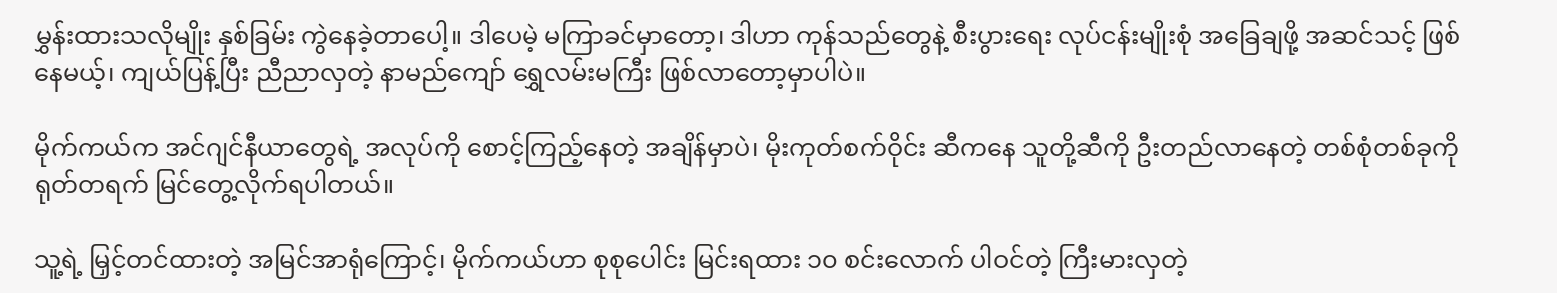မွှန်းထားသလိုမျိုး နှစ်ခြမ်း ကွဲနေခဲ့တာပေါ့။ ဒါပေမဲ့ မကြာခင်မှာတော့၊ ဒါဟာ ကုန်သည်တွေနဲ့ စီးပွားရေး လုပ်ငန်းမျိုးစုံ အခြေချဖို့ အဆင်သင့် ဖြစ်နေမယ့်၊ ကျယ်ပြန့်ပြီး ညီညာလှတဲ့ နာမည်ကျော် ရွှေလမ်းမကြီး ဖြစ်လာတော့မှာပါပဲ။

မိုက်ကယ်က အင်ဂျင်နီယာတွေရဲ့ အလုပ်ကို စောင့်ကြည့်နေတဲ့ အချိန်မှာပဲ၊ မိုးကုတ်စက်ဝိုင်း ဆီကနေ သူတို့ဆီကို ဦးတည်လာနေတဲ့ တစ်စုံတစ်ခုကို ရုတ်တရက် မြင်တွေ့လိုက်ရပါတယ်။

သူ့ရဲ့ မြှင့်တင်ထားတဲ့ အမြင်အာရုံကြောင့်၊ မိုက်ကယ်ဟာ စုစုပေါင်း မြင်းရထား ၁၀ စင်းလောက် ပါဝင်တဲ့ ကြီးမားလှတဲ့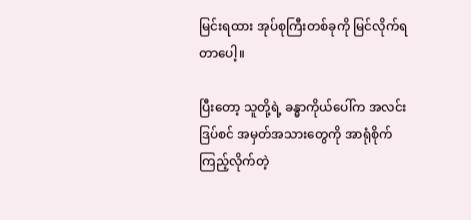မြင်းရထား အုပ်စုကြီးတစ်ခုကို မြင်လိုက်ရတာပေါ့။

ပြီးတော့ သူတို့ရဲ့ ခန္ဓာကိုယ်ပေါ်က အလင်းဒြပ်စင် အမှတ်အသားတွေကို အာရုံစိုက်ကြည့်လိုက်တဲ့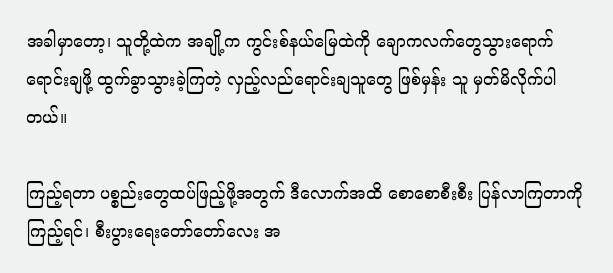အခါမှာတော့၊ သူတို့ထဲက အချို့က ကွင်းစ်နယ်မြေထဲကို ချောကလက်တွေသွားရောက် ရောင်းချဖို့ ထွက်ခွာသွားခဲ့ကြတဲ့ လှည့်လည်ရောင်းချသူတွေ ဖြစ်မှန်း သူ မှတ်မိလိုက်ပါတယ်။

ကြည့်ရတာ ပစ္စည်းတွေထပ်ဖြည့်ဖို့အတွက် ဒီလောက်အထိ စောစောစီးစီး ပြန်လာကြတာကို ကြည့်ရင်၊ စီးပွားရေးတော်တော်လေး အ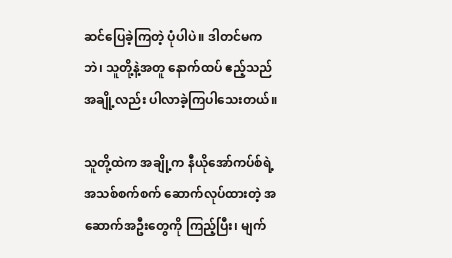ဆင်ပြေခဲ့ကြတဲ့ ပုံပါပဲ။ ဒါတင်မကဘဲ၊ သူတို့နဲ့အတူ နောက်ထပ် ဧည့်သည်အချို့လည်း ပါလာခဲ့ကြပါသေးတယ်။

သူတို့ထဲက အချို့က နီယိုအော်ကပ်စ်ရဲ့ အသစ်စက်စက် ဆောက်လုပ်ထားတဲ့ အဆောက်အဦးတွေကို ကြည့်ပြီး၊ မျက်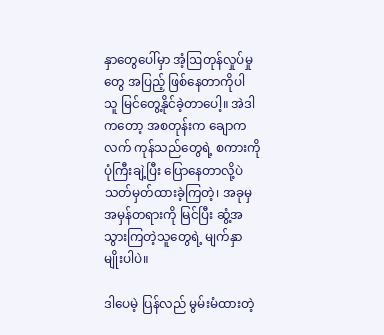နှာတွေပေါ်မှာ အံ့ဩတုန်လှုပ်မှုတွေ အပြည့် ဖြစ်နေတာကိုပါ သူ မြင်တွေ့နိုင်ခဲ့တာပေါ့။ အဲဒါကတော့ အစတုန်းက ချောကလက် ကုန်သည်တွေရဲ့ စကားကို ပုံကြီးချဲ့ပြီး ပြောနေတာလို့ပဲ သတ်မှတ်ထားခဲ့ကြတဲ့၊ အခုမှ အမှန်တရားကို မြင်ပြီး ဆွံ့အသွားကြတဲ့သူတွေရဲ့ မျက်နှာမျိုးပါပဲ။

ဒါပေမဲ့ ပြန်လည် မွမ်းမံထားတဲ့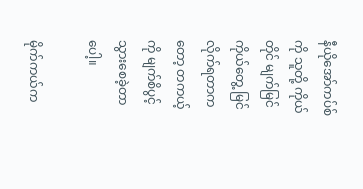နီယိုအော်ကပ်စ်ကို သူတို့ ကိုယ်တိုင် မျက်မြင်ကိုယ်တွေ့ မြင်လိုက်ရတာကတော့ တကယ့်ကို မျက်စိပွင့်သွားစေခဲ့တာပေါ့။

မိုက်ကယ်က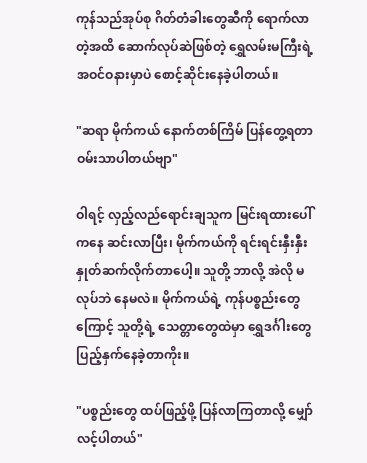ကုန်သည်အုပ်စု ဂိတ်တံခါးတွေဆီကို ရောက်လာတဲ့အထိ ဆောက်လုပ်ဆဲဖြစ်တဲ့ ရွှေလမ်းမကြီးရဲ့ အဝင်ဝနားမှာပဲ စောင့်ဆိုင်းနေခဲ့ပါတယ်။

"ဆရာ မိုက်ကယ် နောက်တစ်ကြိမ် ပြန်တွေ့ရတာ ဝမ်းသာပါတယ်ဗျာ"

ဝါရင့် လှည့်လည်ရောင်းချသူက မြင်းရထားပေါ်ကနေ ဆင်းလာပြီး၊ မိုက်ကယ်ကို ရင်းရင်းနှီးနှီး နှုတ်ဆက်လိုက်တာပေါ့။ သူတို့ ဘာလို့ အဲလို မလုပ်ဘဲ နေမလဲ။ မိုက်ကယ်ရဲ့ ကုန်ပစ္စည်းတွေကြောင့် သူတို့ရဲ့ သေတ္တာတွေထဲမှာ ရွှေဒင်္ဂါးတွေ ပြည့်နှက်နေခဲ့တာကိုး။

"ပစ္စည်းတွေ ထပ်ဖြည့်ဖို့ ပြန်လာကြတာလို့ မျှော်လင့်ပါတယ်"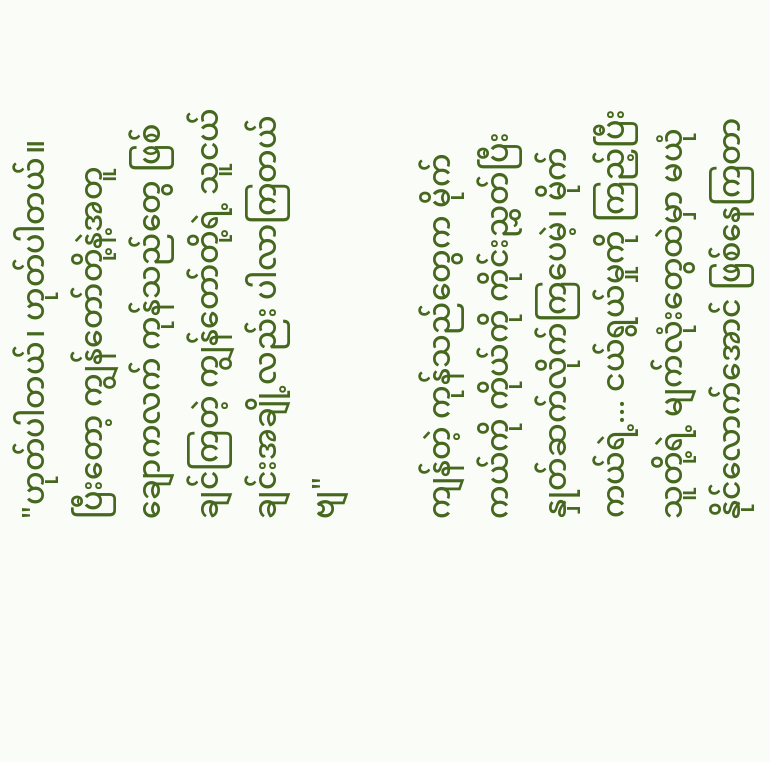"ဟုတ်ပါတယ်၊ ဟုတ်ပါတယ်။ ပြီးတော့ ကျွန်တော်တို့နဲ့အတူ ချောကလက် ကုန်သည်တွေ ဖြစ်ချင်ကြတဲ့ ကျွန်တော်တို့ရဲ့ သူငယ်ချင်းအချို့လည်း ပါလာကြတယ်ဗျ"

ကျန်တဲ့ ကုန်သည်တွေက မိုက်ကယ်ကို ကိုယ်ကို ကိုင်းညွှတ်ပြီး နှုတ်ဆက်လိုက်ကြပေမဲ့၊ မိုက်ကယ်ရဲ့... ငယ်ရွယ်မှုကို ကြည့်ပြီး သူတို့ရဲ့ မျက်လုံးတွေထဲမှာ မယုံနိုင်လောက်အောင် ဖြစ်နေကြတာ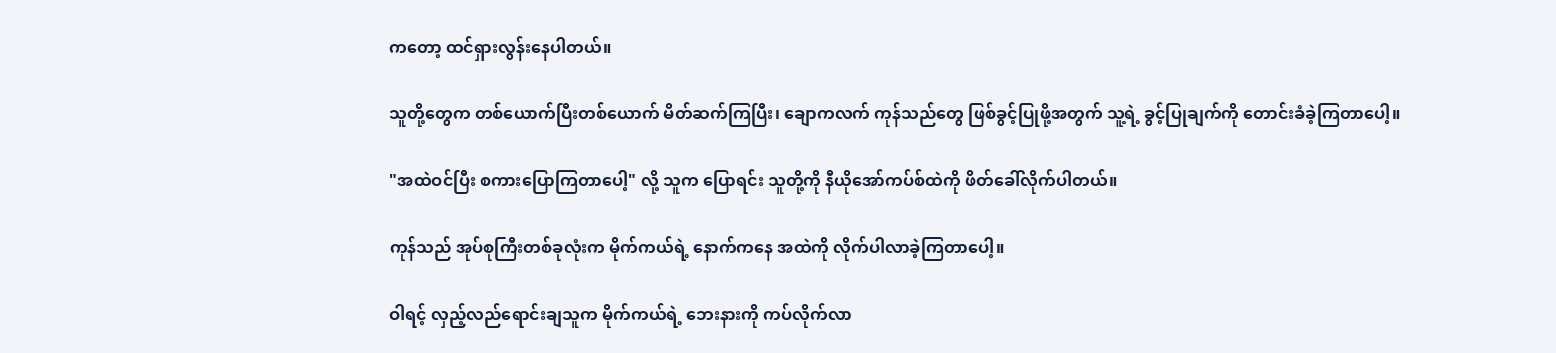ကတော့ ထင်ရှားလွန်းနေပါတယ်။

သူတို့တွေက တစ်ယောက်ပြီးတစ်ယောက် မိတ်ဆက်ကြပြီး၊ ချောကလက် ကုန်သည်တွေ ဖြစ်ခွင့်ပြုဖို့အတွက် သူ့ရဲ့ ခွင့်ပြုချက်ကို တောင်းခံခဲ့ကြတာပေါ့။

"အထဲဝင်ပြီး စကားပြောကြတာပေါ့" လို့ သူက ပြောရင်း သူတို့ကို နီယိုအော်ကပ်စ်ထဲကို ဖိတ်ခေါ်လိုက်ပါတယ်။

ကုန်သည် အုပ်စုကြီးတစ်ခုလုံးက မိုက်ကယ်ရဲ့ နောက်ကနေ အထဲကို လိုက်ပါလာခဲ့ကြတာပေါ့။

ဝါရင့် လှည့်လည်ရောင်းချသူက မိုက်ကယ်ရဲ့ ဘေးနားကို ကပ်လိုက်လာ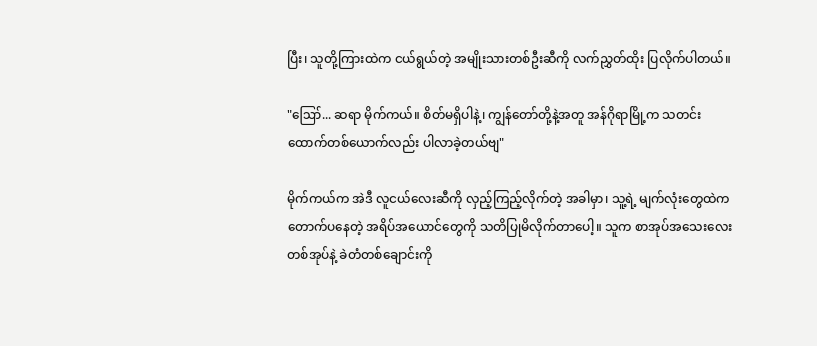ပြီး၊ သူတို့ကြားထဲက ငယ်ရွယ်တဲ့ အမျိုးသားတစ်ဦးဆီကို လက်ညွှတ်ထိုး ပြလိုက်ပါတယ်။

"ဪ... ဆရာ မိုက်ကယ်။ စိတ်မရှိပါနဲ့၊ ကျွန်တော်တို့နဲ့အတူ အန်ဂိုရာမြို့က သတင်းထောက်တစ်ယောက်လည်း ပါလာခဲ့တယ်ဗျ"

မိုက်ကယ်က အဲဒီ လူငယ်လေးဆီကို လှည့်ကြည့်လိုက်တဲ့ အခါမှာ၊ သူ့ရဲ့ မျက်လုံးတွေထဲက တောက်ပနေတဲ့ အရိပ်အယောင်တွေကို သတိပြုမိလိုက်တာပေါ့။ သူက စာအုပ်အသေးလေးတစ်အုပ်နဲ့ ခဲတံတစ်ချောင်းကို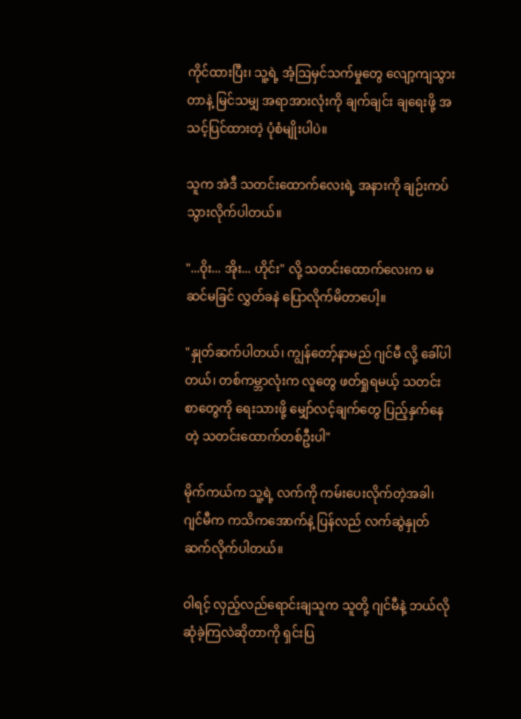ကိုင်ထားပြီး၊ သူ့ရဲ့ အံ့ဩမှင်သက်မှုတွေ လျော့ကျသွားတာနဲ့ မြင်သမျှ အရာအားလုံးကို ချက်ချင်း ချရေးဖို့ အသင့်ပြင်ထားတဲ့ ပုံစံမျိုးပါပဲ။

သူက အဲဒီ သတင်းထောက်လေးရဲ့ အနားကို ချဉ်းကပ်သွားလိုက်ပါတယ်။

"...ဝိုး... အိုး... ဟိုင်း" လို့ သတင်းထောက်လေးက မဆင်မခြင် လွှတ်ခနဲ ပြောလိုက်မိတာပေါ့။

"နှုတ်ဆက်ပါတယ်၊ ကျွန်တော့်နာမည် ဂျင်မီ လို့ ခေါ်ပါတယ်၊ တစ်ကမ္ဘာလုံးက လူတွေ ဖတ်ရှုရမယ့် သတင်းစာတွေကို ရေးသားဖို့ မျှော်လင့်ချက်တွေ ပြည့်နှက်နေတဲ့ သတင်းထောက်တစ်ဦးပါ"

မိုက်ကယ်က သူ့ရဲ့ လက်ကို ကမ်းပေးလိုက်တဲ့အခါ၊ ဂျင်မီက ကသိကအောက်နဲ့ ပြန်လည် လက်ဆွဲနှုတ်ဆက်လိုက်ပါတယ်။

ဝါရင့် လှည့်လည်ရောင်းချသူက သူတို့ ဂျင်မီနဲ့ ဘယ်လို ဆုံခဲ့ကြလဲဆိုတာကို ရှင်းပြ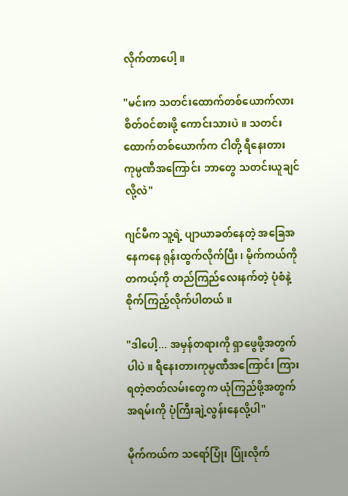လိုက်တာပေါ့။

"မင်းက သတင်းထောက်တစ်ယောက်လား စိတ်ဝင်စားဖို့ ကောင်းသားပဲ။ သတင်းထောက်တစ်ယောက်က ငါတို့ ရီနေးတား ကုမ္ပဏီအကြောင်း ဘာတွေ သတင်းယူချင်လို့လဲ"

ဂျင်မီက သူ့ရဲ့ ပျာယာခတ်နေတဲ့ အခြေအနေကနေ ရုန်းထွက်လိုက်ပြီး၊ မိုက်ကယ်ကို တကယ့်ကို တည်ကြည်လေးနက်တဲ့ ပုံစံနဲ့ စိုက်ကြည့်လိုက်ပါတယ်။

"ဒါပေါ့... အမှန်တရားကို ရှာဖွေဖို့အတွက်ပါပဲ။ ရီနေးတားကုမ္ပဏီအကြောင်း ကြားရတဲ့ဇာတ်လမ်းတွေက ယုံကြည်ဖို့အတွက် အရမ်းကို ပုံကြီးချဲ့လွန်းနေလို့ပါ"

မိုက်ကယ်က သရော်ပြုံး ပြုံးလိုက်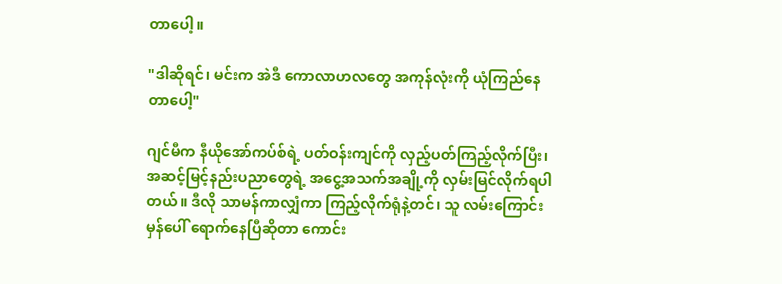တာပေါ့။

"ဒါဆိုရင်၊ မင်းက အဲဒီ ကောလာဟလတွေ အကုန်လုံးကို ယုံကြည်နေတာပေါ့"

ဂျင်မီက နီယိုအော်ကပ်စ်ရဲ့ ပတ်ဝန်းကျင်ကို လှည့်ပတ်ကြည့်လိုက်ပြီး၊ အဆင့်မြင့်နည်းပညာတွေရဲ့ အငွေ့အသက်အချို့ကို လှမ်းမြင်လိုက်ရပါတယ်။ ဒီလို သာမန်ကာလျှံကာ ကြည့်လိုက်ရုံနဲ့တင်၊ သူ လမ်းကြောင်းမှန်ပေါ် ရောက်နေပြီဆိုတာ ကောင်း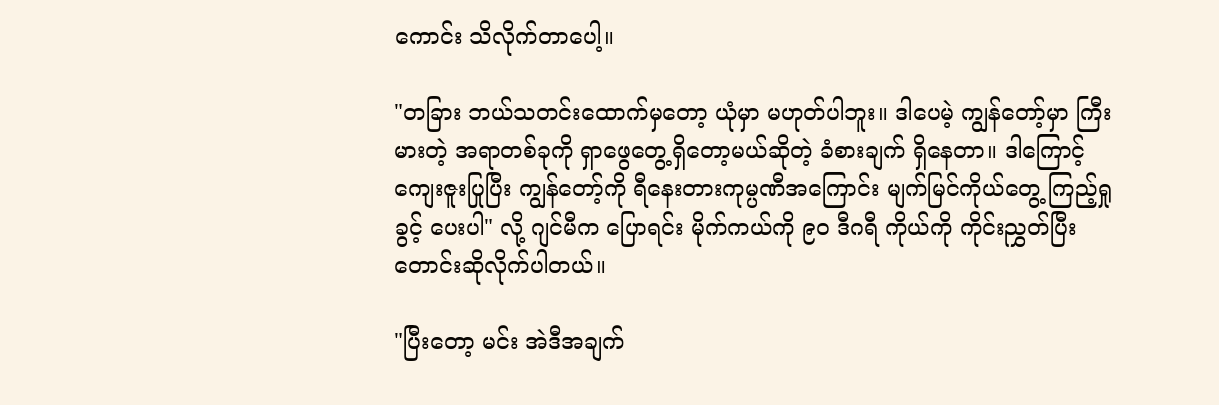ကောင်း သိလိုက်တာပေါ့။

"တခြား ဘယ်သတင်းထောက်မှတော့ ယုံမှာ မဟုတ်ပါဘူး။ ဒါပေမဲ့ ကျွန်တော့်မှာ ကြီးမားတဲ့ အရာတစ်ခုကို ရှာဖွေတွေ့ရှိတော့မယ်ဆိုတဲ့ ခံစားချက် ရှိနေတာ။ ဒါကြောင့် ကျေးဇူးပြုပြီး ကျွန်တော့်ကို ရီနေးတားကုမ္ပဏီအကြောင်း မျက်မြင်ကိုယ်တွေ့ ကြည့်ရှုခွင့် ပေးပါ" လို့ ဂျင်မီက ပြောရင်း မိုက်ကယ်ကို ၉၀ ဒီဂရီ ကိုယ်ကို ကိုင်းညွှတ်ပြီး တောင်းဆိုလိုက်ပါတယ်။

"ပြီးတော့ မင်း အဲဒီအချက်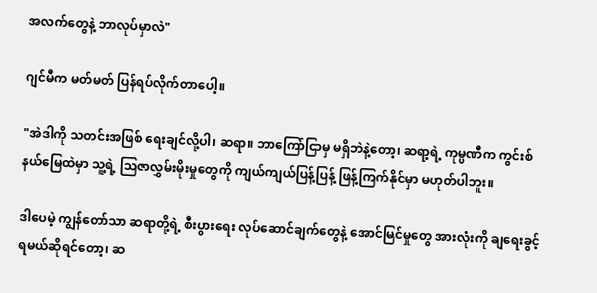အလက်တွေနဲ့ ဘာလုပ်မှာလဲ"

ဂျင်မီက မတ်မတ် ပြန်ရပ်လိုက်တာပေါ့။

"အဲဒါကို သတင်းအဖြစ် ရေးချင်လို့ပါ၊ ဆရာ။ ဘာကြော်ငြာမှ မရှိဘဲနဲ့တော့၊ ဆရာ့ရဲ့ ကုမ္ပဏီက ကွင်းစ်နယ်မြေထဲမှာ သူ့ရဲ့ သြဇာလွှမ်းမိုးမှုတွေကို ကျယ်ကျယ်ပြန့်ပြန့် ဖြန့်ကြက်နိုင်မှာ မဟုတ်ပါဘူး။

ဒါပေမဲ့ ကျွန်တော်သာ ဆရာတို့ရဲ့ စီးပွားရေး လုပ်ဆောင်ချက်တွေနဲ့ အောင်မြင်မှုတွေ အားလုံးကို ချရေးခွင့် ရမယ်ဆိုရင်တော့၊ ဆ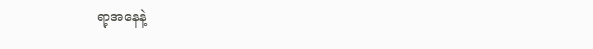ရာ့အနေနဲ့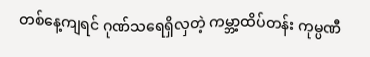တစ်နေ့ကျရင် ဂုဏ်သရေရှိလှတဲ့ ကမ္ဘာ့ထိပ်တန်း ကုမ္ပဏီ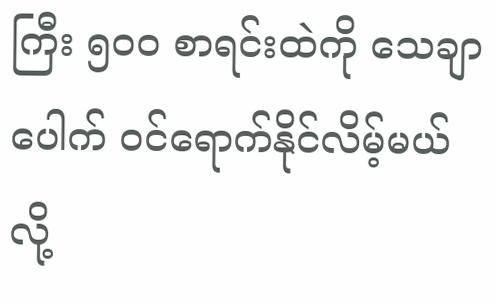ကြီး ၅၀၀ စာရင်းထဲကို သေချာပေါက် ဝင်ရောက်နိုင်လိမ့်မယ်လို့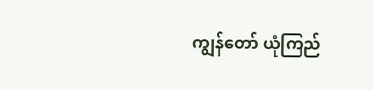ကျွန်တော် ယုံကြည်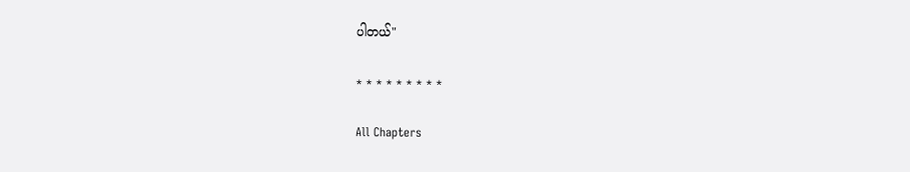ပါတယ်"

* * * * * * * * *

All Chapters